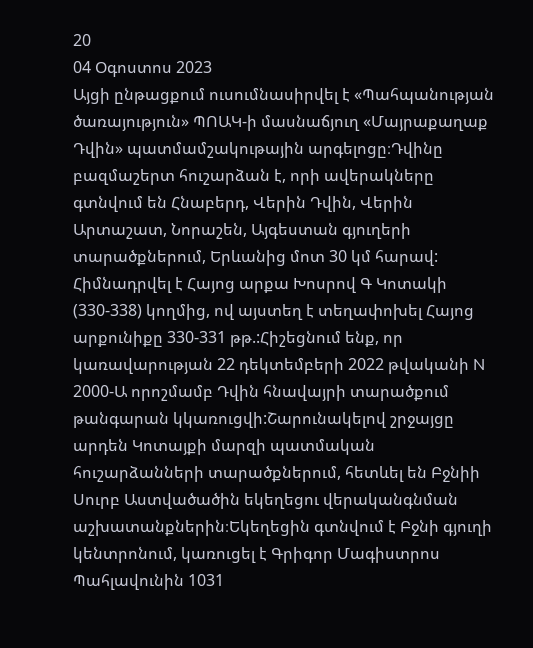20
04 Օգոստոս 2023
Այցի ընթացքում ուսումնասիրվել է «Պահպանության ծառայություն» ՊՈԱԿ-ի մասնաճյուղ «Մայրաքաղաք Դվին» պատմամշակութային արգելոցը։Դվինը բազմաշերտ հուշարձան է, որի ավերակները գտնվում են Հնաբերդ, Վերին Դվին, Վերին Արտաշատ, Նորաշեն, Այգեստան գյուղերի տարածքներում, Երևանից մոտ 30 կմ հարավ: Հիմնադրվել է Հայոց արքա Խոսրով Գ Կոտակի (330-338) կողմից, ով այստեղ է տեղափոխել Հայոց արքունիքը 330-331 թթ.:Հիշեցնում ենք, որ կառավարության 22 դեկտեմբերի 2022 թվականի N 2000-Ա որոշմամբ Դվին հնավայրի տարածքում թանգարան կկառուցվի:Շարունակելով շրջայցը արդեն Կոտայքի մարզի պատմական հուշարձանների տարածքներում, հետևել են Բջնիի Սուրբ Աստվածածին եկեղեցու վերականգնման աշխատանքներին։Եկեղեցին գտնվում է Բջնի գյուղի կենտրոնում, կառուցել է Գրիգոր Մագիստրոս Պահլավունին 1031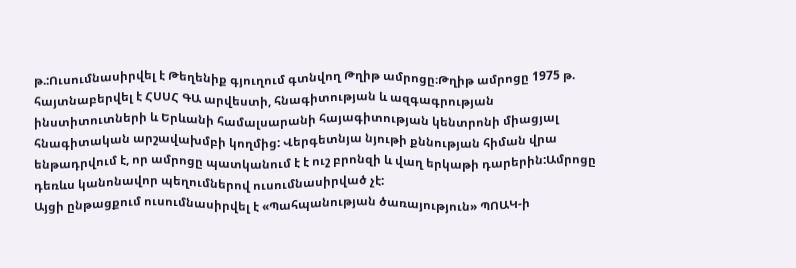թ.:Ուսումնասիրվել է Թեղենիք գյուղում գտնվող Թղիթ ամրոցը։Թղիթ ամրոցը 1975 թ. հայտնաբերվել է ՀՍՍՀ ԳԱ արվեստի, հնագիտության և ազգագրության ինստիտուտների և Երևանի համալսարանի հայագիտության կենտրոնի միացյալ հնագիտական արշավախմբի կողմից: Վերգետնյա նյութի քննության հիման վրա ենթադրվում է, որ ամրոցը պատկանում է է ուշ բրոնզի և վաղ երկաթի դարերին:Ամրոցը դեռևս կանոնավոր պեղումներով ուսումնասիրված չէ:
Այցի ընթացքում ուսումնասիրվել է «Պահպանության ծառայություն» ՊՈԱԿ-ի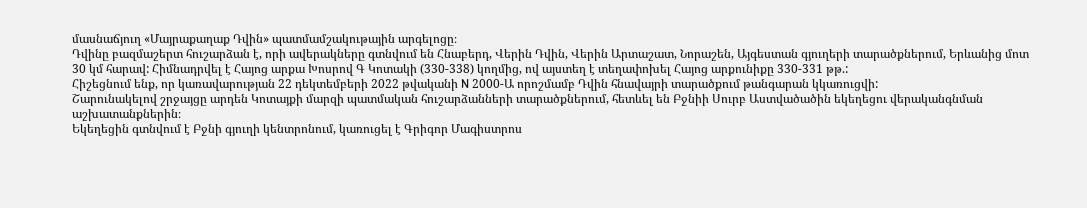մասնաճյուղ «Մայրաքաղաք Դվին» պատմամշակութային արգելոցը։
Դվինը բազմաշերտ հուշարձան է, որի ավերակները գտնվում են Հնաբերդ, Վերին Դվին, Վերին Արտաշատ, Նորաշեն, Այգեստան գյուղերի տարածքներում, Երևանից մոտ 30 կմ հարավ: Հիմնադրվել է Հայոց արքա Խոսրով Գ Կոտակի (330-338) կողմից, ով այստեղ է տեղափոխել Հայոց արքունիքը 330-331 թթ.:
Հիշեցնում ենք, որ կառավարության 22 դեկտեմբերի 2022 թվականի N 2000-Ա որոշմամբ Դվին հնավայրի տարածքում թանգարան կկառուցվի:
Շարունակելով շրջայցը արդեն Կոտայքի մարզի պատմական հուշարձանների տարածքներում, հետևել են Բջնիի Սուրբ Աստվածածին եկեղեցու վերականգնման աշխատանքներին։
Եկեղեցին գտնվում է Բջնի գյուղի կենտրոնում, կառուցել է Գրիգոր Մագիստրոս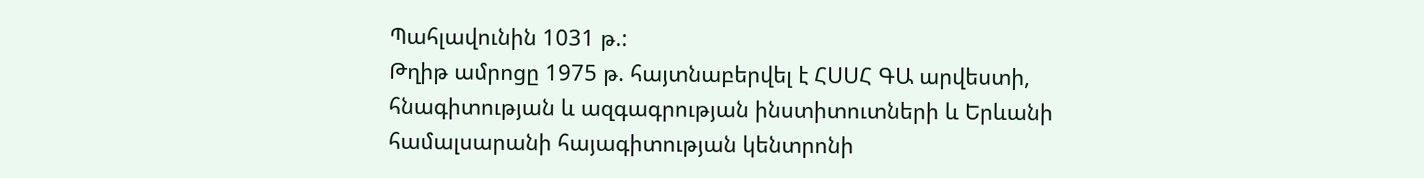Պահլավունին 1031 թ.:
Թղիթ ամրոցը 1975 թ. հայտնաբերվել է ՀՍՍՀ ԳԱ արվեստի, հնագիտության և ազգագրության ինստիտուտների և Երևանի համալսարանի հայագիտության կենտրոնի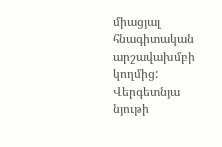միացյալ հնագիտական արշավախմբի կողմից: Վերգետնյա նյութի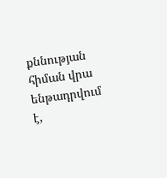քննության հիման վրա ենթադրվում է,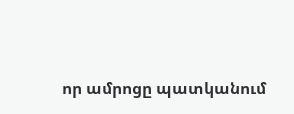որ ամրոցը պատկանում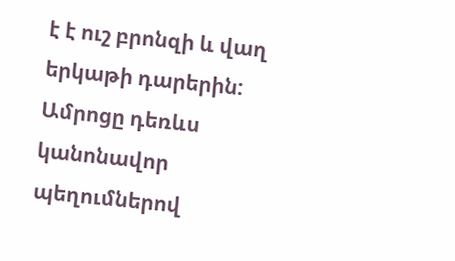է է ուշ բրոնզի և վաղ երկաթի դարերին:
Ամրոցը դեռևս կանոնավոր պեղումներով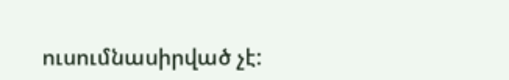ուսումնասիրված չէ: